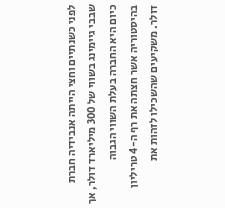לפני כשנתיים וחצי הייתה אנבידיה חברת שבבי גיימינג בשווי של 300 מיליארד דולר, אך כיום היא החברה בעלת השווי הגבוה בהיסטוריה אשר חצתה את רף ה-4 טריליון דולר. משקיעים שהשכילו לזהות את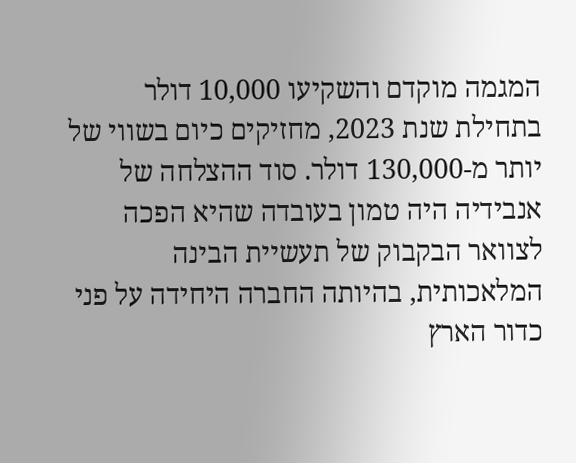המגמה מוקדם והשקיעו 10,000 דולר בתחילת שנת 2023, מחזיקים כיום בשווי של יותר מ-130,000 דולר. סוד ההצלחה של אנבידיה היה טמון בעובדה שהיא הפכה לצוואר הבקבוק של תעשיית הבינה המלאכותית, בהיותה החברה היחידה על פני כדור הארץ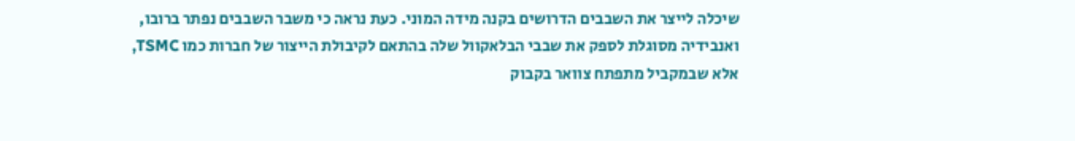שיכלה לייצר את השבבים הדרושים בקנה מידה המוני. כעת נראה כי משבר השבבים נפתר ברובו, ואנבידיה מסוגלת לספק את שבבי הבלאקוול שלה בהתאם לקיבולת הייצור של חברות כמו TSMC, אלא שבמקביל מתפתח צוואר בקבוק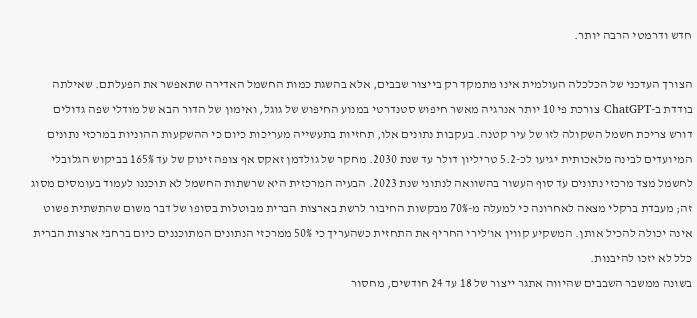חדש ודרמטי הרבה יותר.

הצורך העדכני של הכלכלה העולמית אינו מתמקד רק בייצור שבבים, אלא בהשגת כמות החשמל האדירה שתאפשר את הפעלתם. שאילתה בודדת ב-ChatGPT צורכת פי 10 יותר אנרגיה מאשר חיפוש סטנדרטי במנוע החיפוש של גוגל, ואימון של הדור הבא של מודלי שפה גדולים דורש צריכת חשמל השקולה לזו של עיר קטנה. בעקבות נתונים אלו, תחזיות בתעשייה מעריכות כיום כי ההשקעות ההוניות במרכזי נתונים המיועדים לבינה מלאכותית יגיעו לכ-5.2 טריליון דולר עד שנת 2030. מחקר של גולדמן זאקס אף צופה זינוק של עד 165% בביקוש הגלובלי לחשמל מצד מרכזי נתונים עד סוף העשור בהשוואה לנתוני שנת 2023. הבעיה המרכזית היא שרשתות החשמל לא תוכננו לעמוד בעומסים מסוג זה; מעבדת ברקלי מצאה לאחרונה כי למעלה מ-70% מבקשות החיבור לרשת בארצות הברית מבוטלות בסופו של דבר משום שהתשתית פשוט אינה יכולה להכיל אותן. המשקיע קווין או'לירי החריף את התחזית כשהעריך כי 50% ממרכזי הנתונים המתוכננים כיום ברחבי ארצות הברית כלל לא יזכו להיבנות.
בשונה ממשבר השבבים שהיווה אתגר ייצור של 18 עד 24 חודשים, מחסור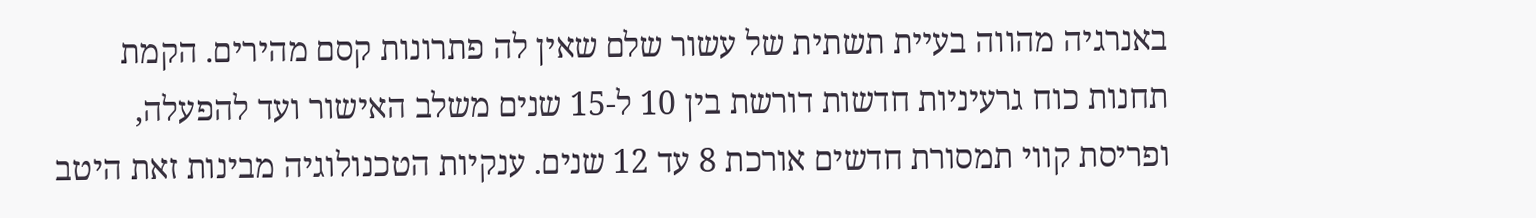באנרגיה מהווה בעיית תשתית של עשור שלם שאין לה פתרונות קסם מהירים. הקמת תחנות כוח גרעיניות חדשות דורשת בין 10 ל-15 שנים משלב האישור ועד להפעלה, ופריסת קווי תמסורת חדשים אורכת 8 עד 12 שנים. ענקיות הטכנולוגיה מבינות זאת היטב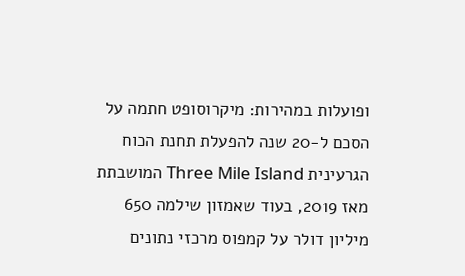ופועלות במהירות: מיקרוסופט חתמה על הסכם ל-20 שנה להפעלת תחנת הכוח הגרעינית Three Mile Island המושבתת מאז 2019, בעוד שאמזון שילמה 650 מיליון דולר על קמפוס מרכזי נתונים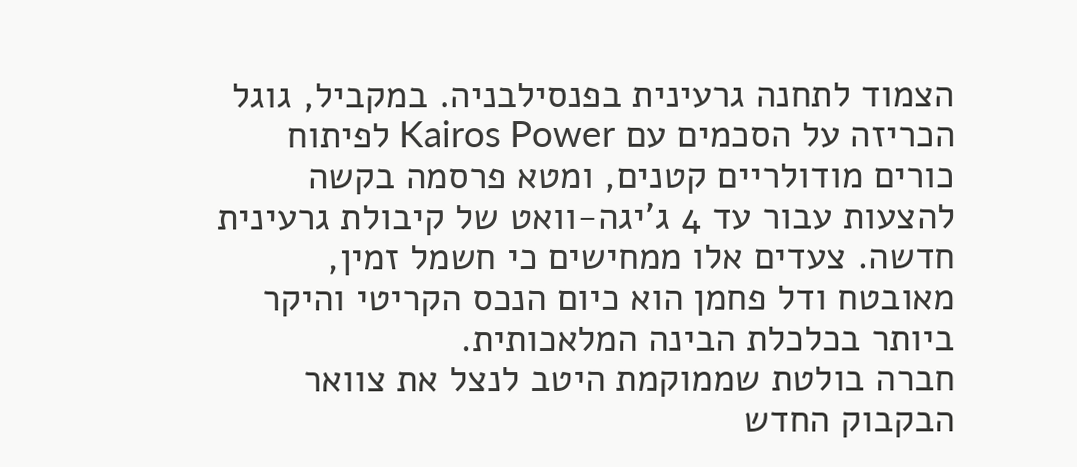הצמוד לתחנה גרעינית בפנסילבניה. במקביל, גוגל הכריזה על הסכמים עם Kairos Power לפיתוח כורים מודולריים קטנים, ומטא פרסמה בקשה להצעות עבור עד 4 ג'יגה-וואט של קיבולת גרעינית חדשה. צעדים אלו ממחישים כי חשמל זמין, מאובטח ודל פחמן הוא כיום הנכס הקריטי והיקר ביותר בכלכלת הבינה המלאכותית.
חברה בולטת שממוקמת היטב לנצל את צוואר הבקבוק החדש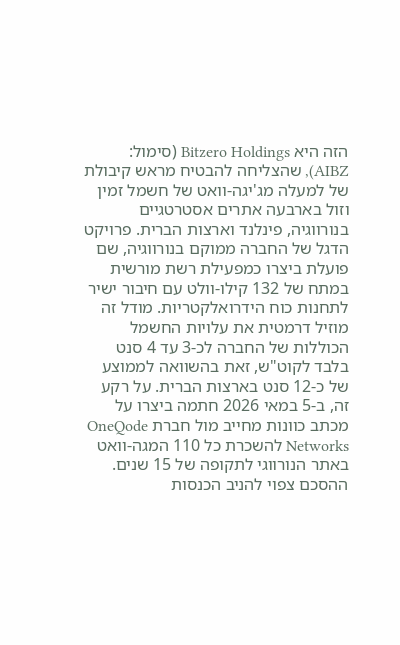הזה היא Bitzero Holdings (סימול: AIBZ), שהצליחה להבטיח מראש קיבולת של למעלה מג'יגה-וואט של חשמל זמין וזול בארבעה אתרים אסטרטגיים בנורווגיה, פינלנד וארצות הברית. פרויקט הדגל של החברה ממוקם בנורווגיה, שם פועלת ביצרו כמפעילת רשת מורשית במתח של 132 קילו-וולט עם חיבור ישיר לתחנות כוח הידרואלקטריות. מודל זה מוזיל דרמטית את עלויות החשמל הכוללות של החברה לכ-3 עד 4 סנט בלבד לקוט"ש, זאת בהשוואה לממוצע של כ-12 סנט בארצות הברית. על רקע זה, ב-5 במאי 2026 חתמה ביצרו על מכתב כוונות מחייב מול חברת OneQode Networks להשכרת כל 110 המגה-וואט באתר הנורווגי לתקופה של 15 שנים. ההסכם צפוי להניב הכנסות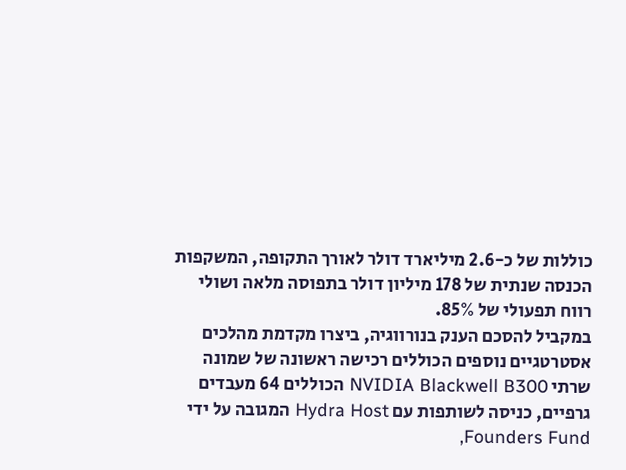כוללות של כ-2.6 מיליארד דולר לאורך התקופה, המשקפות הכנסה שנתית של 178 מיליון דולר בתפוסה מלאה ושולי רווח תפעולי של 85%.
במקביל להסכם הענק בנורווגיה, ביצרו מקדמת מהלכים אסטרטגיים נוספים הכוללים רכישה ראשונה של שמונה שרתי NVIDIA Blackwell B300 הכוללים 64 מעבדים גרפיים, כניסה לשותפות עם Hydra Host המגובה על ידי Founders Fund,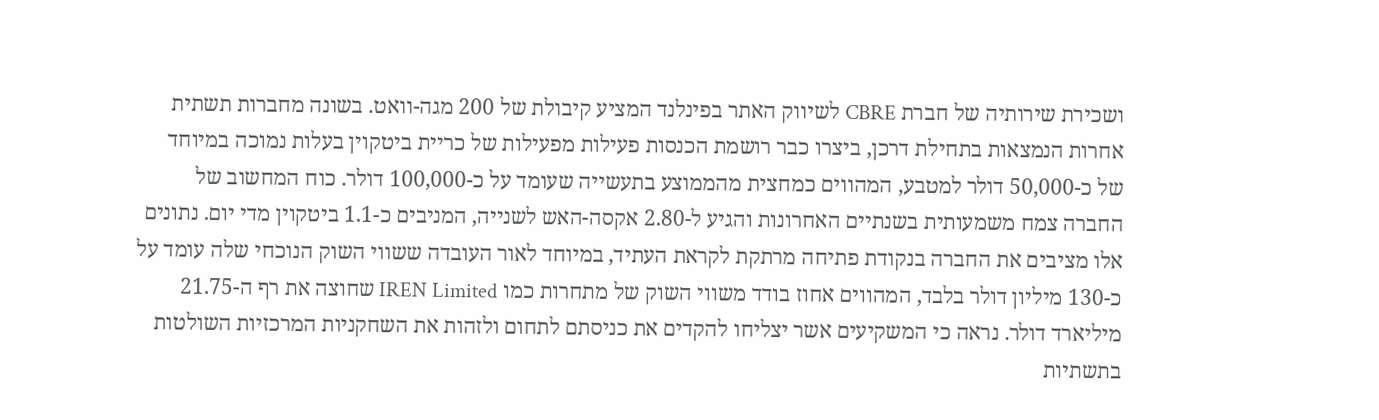ושכירת שירותיה של חברת CBRE לשיווק האתר בפינלנד המציע קיבולת של 200 מגה-וואט. בשונה מחברות תשתית אחרות הנמצאות בתחילת דרכן, ביצרו כבר רושמת הכנסות פעילות מפעילות של כריית ביטקוין בעלות נמוכה במיוחד של כ-50,000 דולר למטבע, המהווים כמחצית מהממוצע בתעשייה שעומד על כ-100,000 דולר. כוח המחשוב של החברה צמח משמעותית בשנתיים האחרונות והגיע ל-2.80 אקסה-האש לשנייה, המניבים כ-1.1 ביטקוין מדי יום. נתונים אלו מציבים את החברה בנקודת פתיחה מרתקת לקראת העתיד, במיוחד לאור העובדה ששווי השוק הנוכחי שלה עומד על כ-130 מיליון דולר בלבד, המהווים אחוז בודד משווי השוק של מתחרות כמו IREN Limited שחוצה את רף ה-21.75 מיליארד דולר. נראה כי המשקיעים אשר יצליחו להקדים את כניסתם לתחום ולזהות את השחקניות המרכזיות השולטות בתשתיות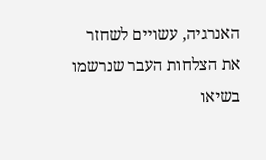האנרגיה, עשויים לשחזר את הצלחות העבר שנרשמו בשיאו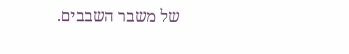של משבר השבבים.